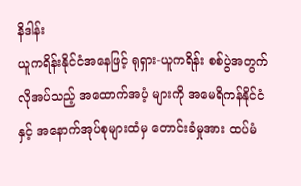နိဒါန်း
ယူကရိန်းနိုင်ငံအနေဖြင့် ရုရှား-ယူကရိန်း စစ်ပွဲအတွက် လိုအပ်သည့် အထောက်အပံ့ များကို အမေရိကန်နိုင်ငံနှင့် အနောက်အုပ်စုများထံမှ တောင်းခံမှုအား ထပ်မံ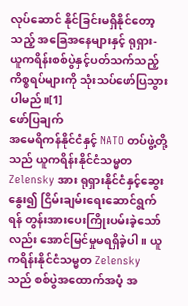လုပ်ဆောင် နိုင်ခြင်းမရှိနိုင်တော့သည့် အခြေအနေများနှင့် ရုရှား-ယူကရိန်းစစ်ပွဲနှင့်ပတ်သက်သည့် ကိစ္စရပ်များကို သုံးသပ်ဖော်ပြသွားပါမည်။[1]
ဖော်ပြချက်
အမေရိကန်နိုင်ငံနှင့် NATO တပ်ဖွဲ့တို့သည် ယူကရိန်းနိုင်ငံသမ္မတ Zelensky အား ရုရှားနိုင်ငံနှင့်ဆွေးနွေး၍ ငြိမ်းချမ်းရေးဆောင်ရွက်ရန် တွန်းအားပေးကြိုးပမ်းခဲ့သော်လည်း အောင်မြင်မှုမရရှိခဲ့ပါ။ ယူကရိန်းနိုင်ငံသမ္မတ Zelensky သည် စစ်ပွဲအထောက်အပံ့ အ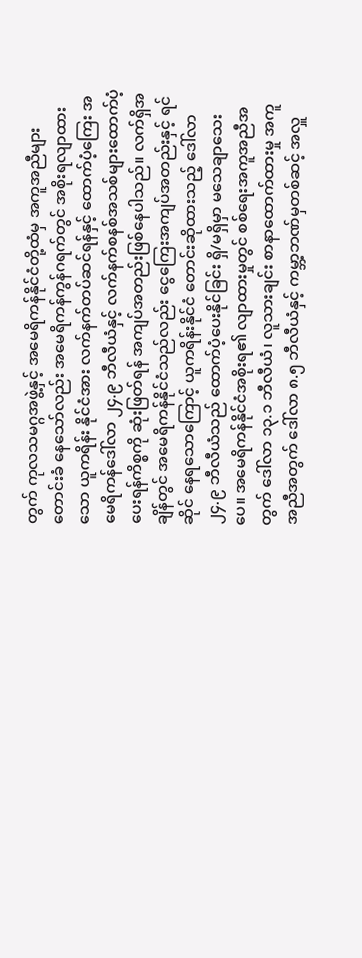တွက် ကုလသမဂ္ဂအဖွဲ့နှင့် အမေရိကန်နိုင်ငံတို့ထံမှ အကူအညီများ တောင်းခံ နေသော်လည်း အမေရိကန်ကွန်ဂရက်တွင် အစိုးရလျာထားသော ယူကရိန်း နိုင်ငံအား လက်နက်တပ်ဆင်ရန်နှင့် ထောက်ပံ့ကြေး အမေရိကန်ဒေါ်လာ ၂၄.၉ ဘီလီယံနှင့် လက်နက်စနစ်အသစ်များထောက်ပံ့ပေးရန်ကိစ္စကို ဆုံးဖြတ်ရန် အကျပ်အတည်းဖြစ်နေပါသည်။ လက်ရှိအချိန်တွင် အမေရိကန်နိုင်ငံသည်လည်း ငွေကြေးအကျပ်အတည်းနှင့် ရင်ဆိုင် နေရသောကြောင့် ယူကရိန်းနိုင်ငံ တောင်းဆိုထားသည့် ဒေါ်လာ ၂၄.၉ ဘီလီယံသည် ထောက်ပံ့ပေးနိုင်ခြင်း ရှိ/မရှိမှာ မသေချာသေးပေ။ အမေရိကန်နိုင်ငံအစိုးရ၏ လျာထားမှုတွင် စစ်ရေးအကူအညီအတွက် ဒေါ်လာ ၁၃.၁ ဘီလီယံ၊ လူသားချင်း စာနာထောက်ထားမှု အကူအညီအတွက် ဒေါ်လာ ၈.၅ ဘီလီယံနှင့် ကမ္ဘာ့ဘဏ်မှတစ်ဆင့် အလှူ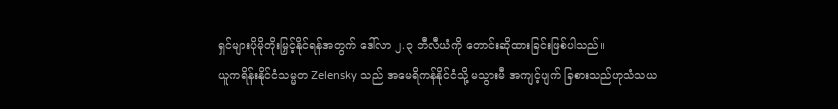ရှင်များပိုမိုတိုးမြှင့်နိုင်ရန်အတွက် ဒေါ်လာ ၂.၃ ဘီလီယံကို တောင်းဆိုထားခြင်းဖြစ်ပါသည်။
ယူကရိန်းနိုင်ငံသမ္မတ Zelensky သည် အမေရိကန်နိုင်ငံသို့ မသွားမီ အကျင့်ပျက် ခြစားသည်ဟုသံသယ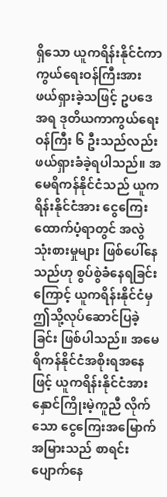ရှိသော ယူကရိန်းနိုင်ငံကာကွယ်ရေးဝန်ကြီးအား ဖယ်ရှားခဲ့သဖြင့် ဥပဒေအရ ဒုတိယကာကွယ်ရေးဝန်ကြီး ၆ ဦးသည်လည်း ဖယ်ရှားခံခဲ့ရပါသည်။ အမေရိကန်နိုင်ငံသည် ယူကရိန်းနိုင်ငံအား ငွေကြေးထောက်ပံ့ရာတွင် အလွဲသုံးစားမှုများ ဖြစ်ပေါ်နေသည်ဟု စွပ်စွဲခံနေရခြင်းကြောင့် ယူကရိန်းနိုင်ငံမှ ဤသို့လုပ်ဆောင်ပြခဲ့ခြင်း ဖြစ်ပါသည်။ အမေရိကန်နိုင်ငံအစိုးရအနေဖြင့် ယူကရိန်းနိုင်ငံအား နှောင်ကြိုးမဲ့ကူညီ လိုက်သော ငွေကြေးအမြောက်အမြားသည် စာရင်းပျောက်နေ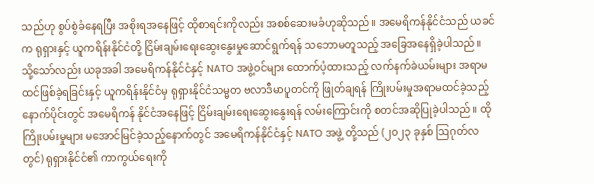သည်ဟု စွပ်စွဲခံနေရပြီး အစိုးရအနေဖြင့် ထိုစာရင်းကိုလည်း အစစ်ဆေးမခံဟုဆိုသည်။ အမေရိကန်နိုင်ငံသည် ယခင်က ရုရှားနှင့် ယူကရိန်းနိုင်ငံတို့ ငြိမ်းချမ်းရေးဆွေးနွေးမှုဆောင်ရွက်ရန် သဘောမတူသည့် အခြေအနေရှိခဲ့ပါသည်။
သို့သော်လည်း ယခုအခါ အမေရိကန်နိုင်ငံနှင့် NATO အဖွဲ့ဝင်များ ထောက်ပံ့ထားသည့် လက်နက်ခဲယမ်းများ အရာမထင်ဖြစ်ခဲ့ရခြင်းနှင့် ယူကရိန်းနိုင်ငံမှ ရုရှားနိုင်ငံသမ္မတ ဗလာဒီမာပူတင်ကို ဖြုတ်ချရန် ကြိုးပမ်းမှုအရာမထင်ခဲ့သည့်နောက်ပိုင်းတွင် အမေရိကန် နိုင်ငံအနေဖြင့် ငြိမ်းချမ်းရေးဆွေးနွေးရန် လမ်းကြောင်းကို စတင်အဆိုပြုခဲ့ပါသည်။ ထိုကြိုးပမ်းမှုများ မအောင်မြင်ခဲ့သည့်နောက်တွင် အမေရိကန်နိုင်ငံနှင့် NATO အဖွဲ့ တို့သည် (၂၀၂၃ ခုနှစ် ဩဂုတ်လတွင်) ရုရှားနိုင်ငံ၏ ကာကွယ်ရေးကို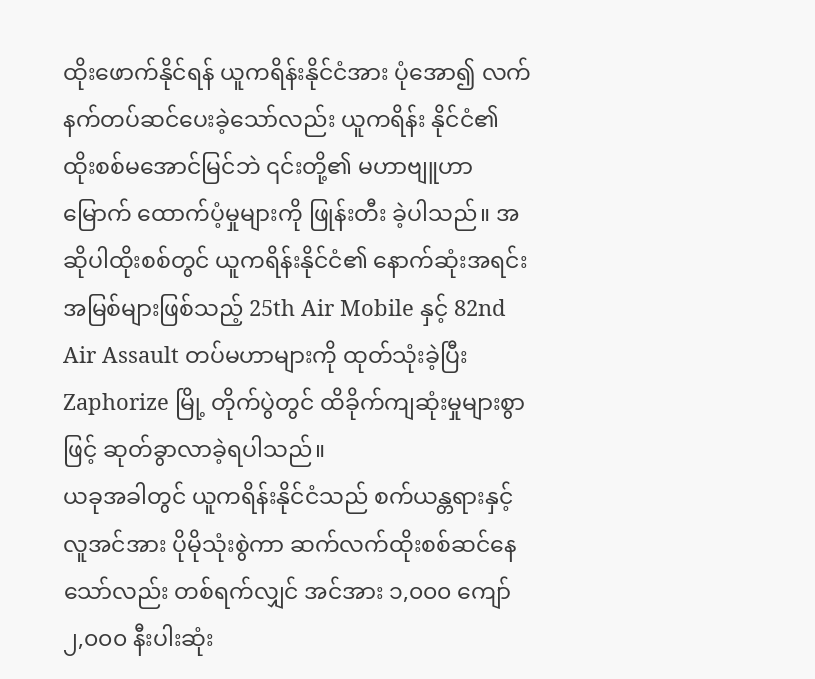ထိုးဖောက်နိုင်ရန် ယူကရိန်းနိုင်ငံအား ပုံအော၍ လက်နက်တပ်ဆင်ပေးခဲ့သော်လည်း ယူကရိန်း နိုင်ငံ၏ ထိုးစစ်မအောင်မြင်ဘဲ ၎င်းတို့၏ မဟာဗျူဟာမြောက် ထောက်ပံ့မှုများကို ဖြုန်းတီး ခဲ့ပါသည်။ အဆိုပါထိုးစစ်တွင် ယူကရိန်းနိုင်ငံ၏ နောက်ဆုံးအရင်းအမြစ်များဖြစ်သည့် 25th Air Mobile နှင့် 82nd Air Assault တပ်မဟာများကို ထုတ်သုံးခဲ့ပြီး Zaphorize မြို့ တိုက်ပွဲတွင် ထိခိုက်ကျဆုံးမှုများစွာဖြင့် ဆုတ်ခွာလာခဲ့ရပါသည်။
ယခုအခါတွင် ယူကရိန်းနိုင်ငံသည် စက်ယန္တရားနှင့် လူအင်အား ပိုမိုသုံးစွဲကာ ဆက်လက်ထိုးစစ်ဆင်နေသော်လည်း တစ်ရက်လျှင် အင်အား ၁,၀၀၀ ကျော် ၂,၀၀၀ နီးပါးဆုံး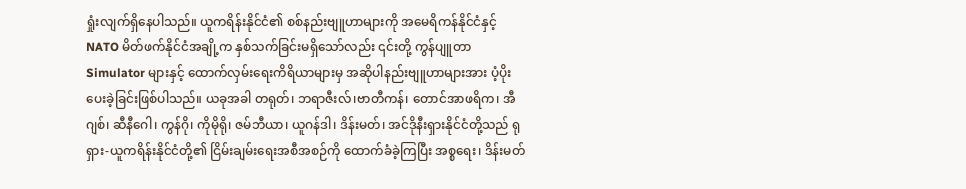ရှုံးလျက်ရှိနေပါသည်။ ယူကရိန်းနိုင်ငံ၏ စစ်နည်းဗျူဟာများကို အမေရိကန်နိုင်ငံနှင့် NATO မိတ်ဖက်နိုင်ငံအချို့က နှစ်သက်ခြင်းမရှိသော်လည်း ၎င်းတို့ ကွန်ပျူတာ Simulator များနှင့် ထောက်လှမ်းရေးကိရိယာများမှ အဆိုပါနည်းဗျူဟာများအား ပံ့ပိုးပေးခဲ့ခြင်းဖြစ်ပါသည်။ ယခုအခါ တရုတ်၊ ဘရာဇီးလ်၊ဗာတီကန်၊ တောင်အာဖရိက၊ အီဂျစ်၊ ဆီနီဂေါ၊ ကွန်ဂို၊ ကိုမိုရို၊ ဇမ်ဘီယာ၊ ယူဂန်ဒါ၊ ဒိန်းမတ်၊ အင်ဒိုနီးရှားနိုင်ငံတို့သည် ရုရှား-ယူကရိန်းနိုင်ငံတို့၏ ငြိမ်းချမ်းရေးအစီအစဉ်ကို ထောက်ခံခဲ့ကြပြီး အစ္စရေး၊ ဒိန်းမတ်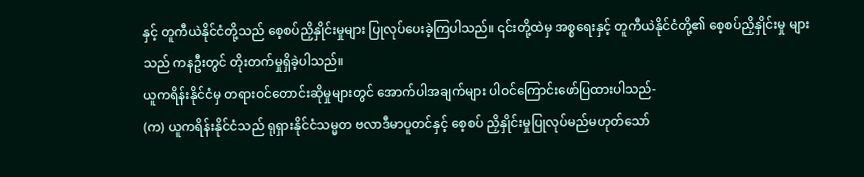နှင့် တူကီယဲနိုင်ငံတို့သည် စေ့စပ်ညှိနှိုင်းမှုများ ပြုလုပ်ပေးခဲ့ကြပါသည်။ ၎င်းတို့ထဲမှ အစ္စရေးနှင့် တူကီယဲနိုင်ငံတို့၏ စေ့စပ်ညှိနှိုင်းမှု များသည် ကနဦးတွင် တိုးတက်မှုရှိခဲ့ပါသည်။
ယူကရိန်းနိုင်ငံမှ တရားဝင်တောင်းဆိုမှုများတွင် အောက်ပါအချက်များ ပါဝင်ကြောင်းဖော်ပြထားပါသည်-
(က) ယူကရိန်းနိုင်ငံသည် ရုရှားနိုင်ငံသမ္မတ ဗလာဒီမာပူတင်နှင့် စေ့စပ် ညှိနှိုင်းမှုပြုလုပ်မည်မဟုတ်သော်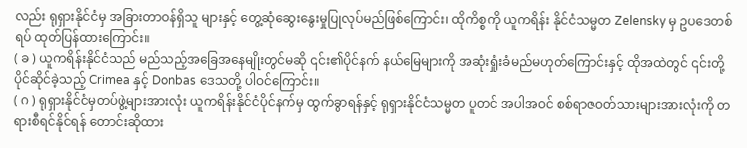လည်း ရုရှားနိုင်ငံမှ အခြားတာဝန်ရှိသူ များနှင့် တွေ့ဆုံဆွေးနွေးမှုပြုလုပ်မည်ဖြစ်ကြောင်း၊ ထိုကိစ္စကို ယူကရိန်း နိုင်ငံသမ္မတ Zelensky မှ ဥပဒေတစ်ရပ် ထုတ်ပြန်ထားကြောင်း။
( ခ ) ယူကရိန်းနိုင်ငံသည် မည်သည့်အခြေအနေမျိုးတွင်မဆို ၎င်း၏ပိုင်နက် နယ်မြေများကို အဆုံးရှုံးခံမည်မဟုတ်ကြောင်းနှင့် ထိုအထဲတွင် ၎င်းတို့ ပိုင်ဆိုင်ခဲ့သည့် Crimea နှင့် Donbas ဒေသတို့ ပါဝင်ကြောင်း။
( ဂ ) ရုရှားနိုင်ငံမှတပ်ဖွဲ့များအားလုံး ယူကရိန်းနိုင်ငံပိုင်နက်မှ ထွက်ခွာရန်နှင့် ရုရှားနိုင်ငံသမ္မတ ပူတင် အပါအဝင် စစ်ရာဇဝတ်သားများအားလုံးကို တရားစီရင်နိုင်ရန် တောင်းဆိုထား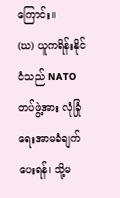ကြောင်း။
(ဃ) ယူကရိန်းနိုင်ငံသည် NATO တပ်ဖွဲ့အား လုံခြုံရေးအာမခံချက်ပေးရန်၊ သို့မ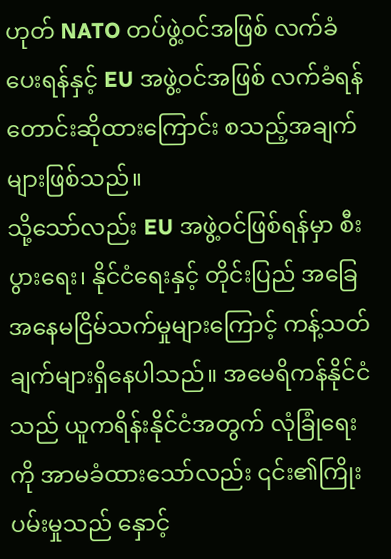ဟုတ် NATO တပ်ဖွဲ့ဝင်အဖြစ် လက်ခံပေးရန်နှင့် EU အဖွဲ့ဝင်အဖြစ် လက်ခံရန် တောင်းဆိုထားကြောင်း စသည့်အချက်များဖြစ်သည်။
သို့သော်လည်း EU အဖွဲ့ဝင်ဖြစ်ရန်မှာ စီးပွားရေး၊ နိုင်ငံရေးနှင့် တိုင်းပြည် အခြေအနေမငြိမ်သက်မှုများကြောင့် ကန့်သတ်ချက်များရှိနေပါသည်။ အမေရိကန်နိုင်ငံသည် ယူကရိန်းနိုင်ငံအတွက် လုံခြုံရေးကို အာမခံထားသော်လည်း ၎င်း၏ကြိုးပမ်းမှုသည် နှောင့်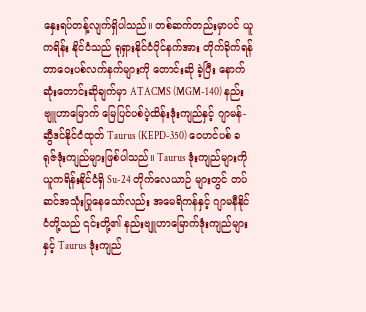နှေးရပ်တန့်လျက်ရှိပါသည်။ တစ်ဆက်တည်းမှာပင် ယူကရိန်း နိုင်ငံသည် ရုရှားနိုင်ငံပိုင်နက်အား တိုက်ခိုက်ရန် တာဝေးပစ်လက်နက်များကို တောင်းဆို ခဲ့ပြီး နောက်ဆုံးတောင်းဆိုချက်မှာ ATACMS (MGM-140) နည်းဗျူဟာမြောက် မြေပြင်ပစ်ပဲ့ထိန်းဒုံးကျည်နှင့် ဂျာမန်-ဆွီဒင်နိုင်ငံထုတ် Taurus (KEPD-350) ဝေဟင်ပစ် ခရုဇ်ဒုံးကျည်များဖြစ်ပါသည်။ Taurus ဒုံးကျည်များကို ယူကရိန်းနိုင်ငံရှိ Su-24 တိုက်လေယာဉ် များတွင် တပ်ဆင်အသုံးပြုနေသော်လည်း အမေရိကန်နှင့် ဂျာမနီနိုင်ငံတို့သည် ၎င်းတို့၏ နည်းဗျူဟာမြောက်ဒုံးကျည်များနှင့် Taurus ဒုံးကျည်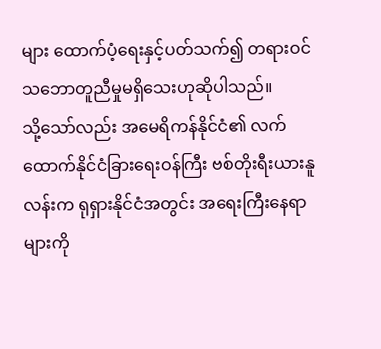များ ထောက်ပံ့ရေးနှင့်ပတ်သက်၍ တရားဝင်သဘောတူညီမှုမရှိသေးဟုဆိုပါသည်။
သို့သော်လည်း အမေရိကန်နိုင်ငံ၏ လက်ထောက်နိုင်ငံခြားရေးဝန်ကြီး ဗစ်တိုးရီးယားနူလန်းက ရုရှားနိုင်ငံအတွင်း အရေးကြီးနေရာများကို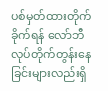ပစ်မှတ်ထားတိုက်ခိုက်ရန် လော်ဘီလုပ်တိုက်တွန်းနေခြင်းများလည်းရှိ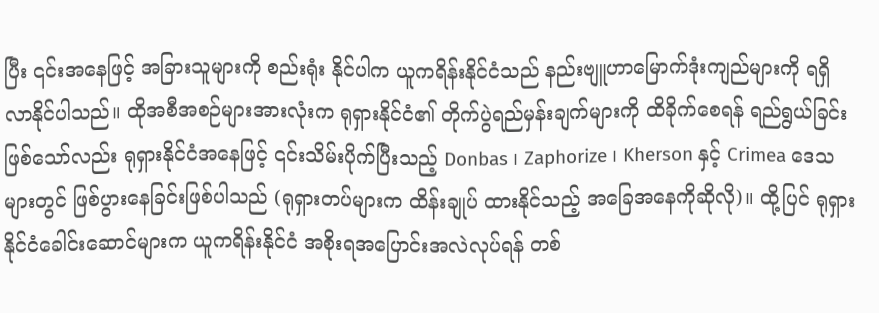ပြီး ၎င်းအနေဖြင့် အခြားသူများကို စည်းရုံး နိုင်ပါက ယူကရိန်းနိုင်ငံသည် နည်းဗျူဟာမြောက်ဒုံးကျည်များကို ရရှိလာနိုင်ပါသည်။ ထိုအစီအစဉ်များအားလုံးက ရုရှားနိုင်ငံ၏ တိုက်ပွဲရည်မှန်းချက်များကို ထိခိုက်စေရန် ရည်ရွယ်ခြင်းဖြစ်သော်လည်း ရုရှားနိုင်ငံအနေဖြင့် ၎င်းသိမ်းပိုက်ပြီးသည့် Donbas ၊ Zaphorize ၊ Kherson နှင့် Crimea ဒေသများတွင် ဖြစ်ပွားနေခြင်းဖြစ်ပါသည် (ရုရှားတပ်များက ထိန်းချုပ် ထားနိုင်သည့် အခြေအနေကိုဆိုလို)။ ထို့ပြင် ရုရှားနိုင်ငံခေါင်းဆောင်များက ယူကရိန်းနိုင်ငံ အစိုးရအပြောင်းအလဲလုပ်ရန် တစ်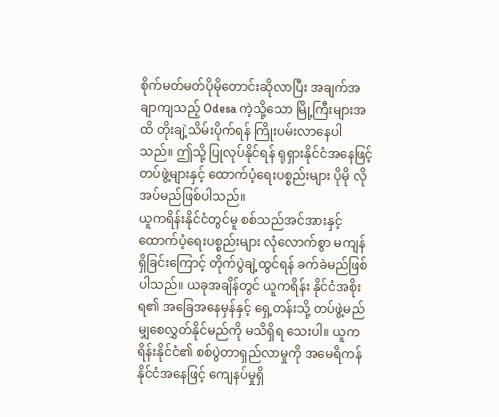စိုက်မတ်မတ်ပိုမိုတောင်းဆိုလာပြီး အချက်အချာကျသည့် Odesa ကဲ့သို့သော မြို့ကြီးများအထိ တိုးချဲ့သိမ်းပိုက်ရန် ကြိုးပမ်းလာနေပါသည်။ ဤသို့ ပြုလုပ်နိုင်ရန် ရုရှားနိုင်ငံအနေဖြင့် တပ်ဖွဲ့များနှင့် ထောက်ပံ့ရေးပစ္စည်းများ ပိုမို လိုအပ်မည်ဖြစ်ပါသည်။
ယူကရိန်းနိုင်ငံတွင်မူ စစ်သည်အင်အားနှင့် ထောက်ပံ့ရေးပစ္စည်းများ လုံလောက်စွာ မကျန်ရှိခြင်းကြောင့် တိုက်ပွဲချဲ့ထွင်ရန် ခက်ခဲမည်ဖြစ်ပါသည်။ ယခုအချိန်တွင် ယူကရိန်း နိုင်ငံအစိုးရ၏ အခြေအနေမှန်နှင့် ရှေ့တန်းသို့ တပ်ဖွဲ့မည်မျှစေလွှတ်နိုင်မည်ကို မသိရှိရ သေးပါ။ ယူကရိန်းနိုင်ငံ၏ စစ်ပွဲတာရှည်လာမှုကို အမေရိကန်နိုင်ငံအနေဖြင့် ကျေနပ်မှုရှိ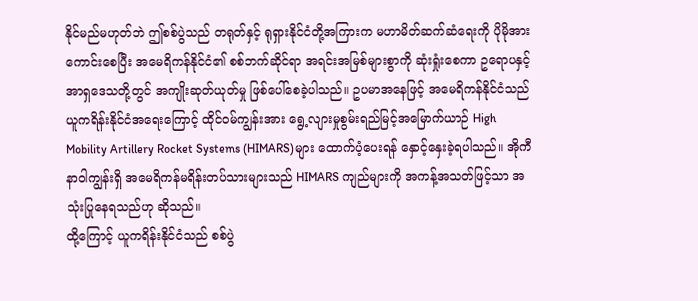နိုင်မည်မဟုတ်ဘဲ ဤစစ်ပွဲသည် တရုတ်နှင့် ရုရှားနိုင်ငံတို့အကြားက မဟာမိတ်ဆက်ဆံရေးကို ပိုမိုအားကောင်းစေပြီး အမေရိကန်နိုင်ငံ၏ စစ်ဘက်ဆိုင်ရာ အရင်းအမြစ်များစွာကို ဆုံးရှုံးစေကာ ဥရောပနှင့် အာရှဒေသတို့တွင် အကျိုးဆုတ်ယုတ်မှု ဖြစ်ပေါ်စေခဲ့ပါသည်။ ဥပမာအနေဖြင့် အမေရိကန်နိုင်ငံသည် ယူကရိန်းနိုင်ငံအရေးကြောင့် ထိုင်ဝမ်ကျွန်းအား ရွေ့လျားမှုစွမ်းရည်မြင့်အမြောက်ယာဉ် High Mobility Artillery Rocket Systems (HIMARS)များ ထောက်ပံ့ပေးရန် နှောင့်နှေးခဲ့ရပါသည်။ အိုကီနာဝါကျွန်းရှိ အမေရိကန်မရိန်းတပ်သားများသည် HIMARS ကျည်များကို အကန့်အသတ်ဖြင့်သာ အသုံးပြုနေရသည်ဟု ဆိုသည်။
ထို့ကြောင့် ယူကရိန်းနိုင်ငံသည် စစ်ပွဲ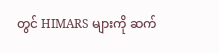တွင် HIMARS များကို ဆက်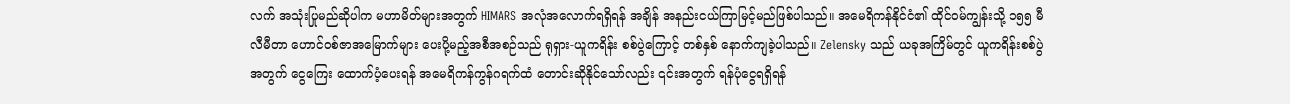လက် အသုံးပြုမည်ဆိုပါက မဟာမိတ်များအတွက် HIMARS အလုံအလောက်ရရှိရန် အချိန် အနည်းငယ်ကြာမြင့်မည်ဖြစ်ပါသည်။ အမေရိကန်နိုင်ငံ၏ ထိုင်ဝမ်ကျွန်းသို့ ၁၅၅ မီလီမီတာ ဟောင်ဝစ်ဇာအမြောက်များ ပေးပို့မည့်အစီအစဉ်သည် ရုရှား-ယူကရိန်း စစ်ပွဲကြောင့် တစ်နှစ် နောက်ကျခဲ့ပါသည်။ Zelensky သည် ယခုအကြိမ်တွင် ယူကရိန်းစစ်ပွဲအတွက် ငွေကြေး ထောက်ပံ့ပေးရန် အမေရိကန်ကွန်ဂရက်ထံ တောင်းဆိုနိုင်သော်လည်း ၎င်းအတွက် ရန်ပုံငွေရရှိရန်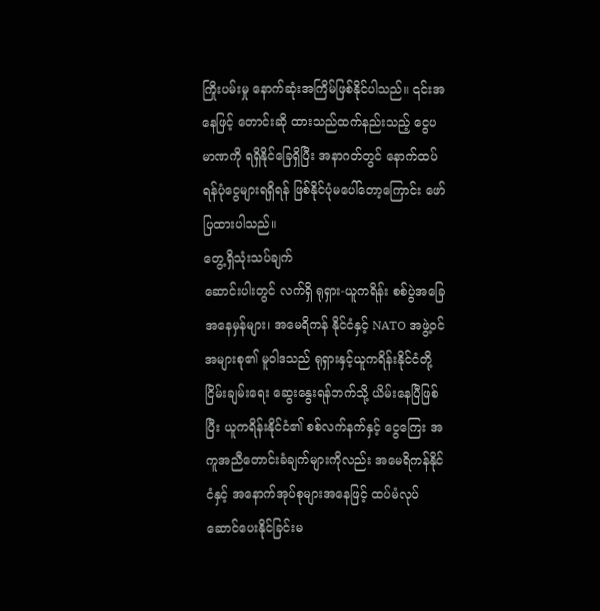ကြိုးပမ်းမှု နောက်ဆုံးအကြိမ်ဖြစ်နိုင်ပါသည်။ ၎င်းအနေဖြင့် တောင်းဆို ထားသည်ထက်နည်းသည့် ငွေပမာဏကို ရရှိနိုင်ခြေရှိပြီး အနာဂတ်တွင် နောက်ထပ် ရန်ပုံငွေများရရှိရန် ဖြစ်နိုင်ပုံမပေါ်တော့ကြောင်း ဖော်ပြထားပါသည်။
တွေ့ရှိသုံးသပ်ချက်
ဆောင်းပါးတွင် လက်ရှိ ရုရှား-ယူကရိန်း စစ်ပွဲအခြေအနေမှန်များ၊ အမေရိကန် နိုင်ငံနှင့် NATO အဖွဲ့ဝင်အများစု၏ မူဝါဒသည် ရုရှားနှင့်ယူကရိန်းနိုင်ငံတို့ ငြိမ်းချမ်းရေး ဆွေးနွေးရန်ဘက်သို့ ယိမ်းနေပြီဖြစ်ပြီး ယူကရိန်းနိုင်ငံ၏ စစ်လက်နက်နှင့် ငွေကြေး အကူအညီတောင်းခံချက်များကိုလည်း အမေရိကန်နိုင်ငံနှင့် အနောက်အုပ်စုများအနေဖြင့် ထပ်မံလုပ်ဆောင်ပေးနိုင်ခြင်းမ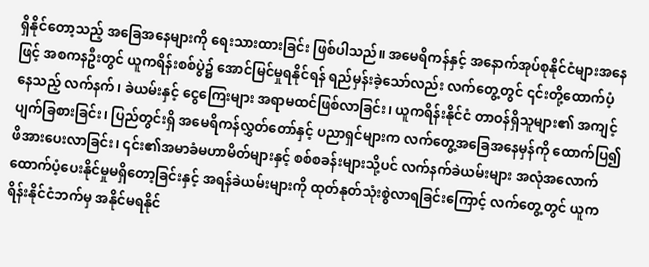ရှိနိုင်တော့သည့် အခြေအနေများကို ရေးသားထားခြင်း ဖြစ်ပါသည်။ အမေရိကန်နှင့် အနောက်အုပ်စုနိုင်ငံများအနေဖြင့် အစကနဦးတွင် ယူကရိန်းစစ်ပွဲ၌ အောင်မြင်မှုရနိုင်ရန် ရည်မှန်းခဲ့သော်လည်း လက်တွေ့တွင် ၎င်းတို့ထောက်ပံ့ နေသည့် လက်နက်၊ ခဲယမ်းနှင့် ငွေကြေးများ အရာမထင်ဖြစ်လာခြင်း၊ ယူကရိန်းနိုင်ငံ တာဝန်ရှိသူများ၏ အကျင့်ပျက်ခြစားခြင်း၊ ပြည်တွင်းရှိ အမေရိကန်လွှတ်တော်နှင့် ပညာရှင်များက လက်တွေ့အခြေအနေမှန်ကို ထောက်ပြ၍ ဖိအားပေးလာခြင်း၊ ၎င်း၏အမာခံမဟာမိတ်များနှင့် စစ်စခန်းများသို့ပင် လက်နက်ခဲယမ်းများ အလုံအလောက် ထောက်ပံ့ပေးနိုင်မှုမရှိတော့ခြင်းနှင့် အရန်ခဲယမ်းများကို ထုတ်နုတ်သုံးစွဲလာရခြင်းကြောင့် လက်တွေ့တွင် ယူကရိန်းနိုင်ငံဘက်မှ အနိုင်မရနိုင်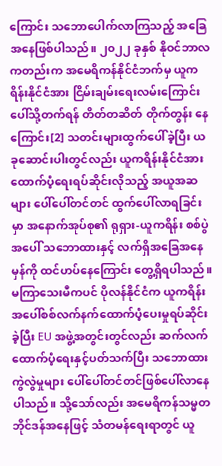ကြောင်း သဘောပေါက်လာကြသည့် အခြေအနေဖြစ်ပါသည်။ ၂၀၂၂ ခုနှစ် နိုဝင်ဘာလကတည်းက အမေရိကန်နိုင်ငံဘက်မှ ယူကရိန်းနိုင်ငံအား ငြိမ်းချမ်းရေးလမ်းကြောင်းပေါ်သို့တက်ရန် တိတ်တဆိတ် တိုက်တွန်း နေကြောင်း[2] သတင်းများထွက်ပေါ်ခဲ့ပြီး ယခုဆောင်းပါးတွင်လည်း ယူကရိန်းနိုင်ငံအား ထောက်ပံ့ရေးရပ်ဆိုင်းလိုသည့် အယူအဆများ ပေါ်ပေါ်တင်တင် ထွက်ပေါ်လာရခြင်းမှာ အနောက်အုပ်စု၏ ရုရှား-ယူကရိန်း စစ်ပွဲအပေါ် သဘောထားနှင့် လက်ရှိအခြေအနေမှန်ကို ထင်ဟပ်နေကြောင်း တွေ့ရှိရပါသည်။ မကြာသေးမီကပင် ပိုလန်နိုင်ငံက ယူကရိန်းအပေါ်စစ်လက်နက်ထောက်ပံ့ပေးမှုရပ်ဆိုင်းခဲ့ပြီး EU အဖွဲ့အတွင်းတွင်လည်း ဆက်လက်ထောက်ပံ့ရေးနှင့်ပတ်သက်ပြီး သဘောထားကွဲလွဲမှုများ ပေါ်ပေါ်တင်တင်ဖြစ်ပေါ်လာနေပါသည်။ သို့သော်လည်း အမေရိကန်သမ္မတဘိုင်ဒန်အနေဖြင့် သံတမန်ရေးရာတွင် ယူ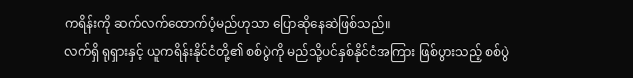ကရိန်းကို ဆက်လက်ထောက်ပံ့မည်ဟုသာ ပြောဆိုနေဆဲဖြစ်သည်။
လက်ရှိ ရုရှားနှင့် ယူကရိန်းနိုင်ငံတို့၏ စစ်ပွဲကို မည်သို့ပင်နှစ်နိုင်ငံအကြား ဖြစ်ပွားသည့် စစ်ပွဲ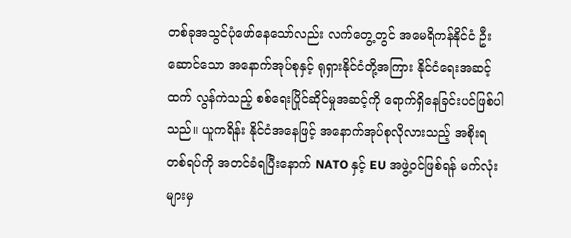တစ်ခုအသွင်ပုံဖော်နေသော်လည်း လက်တွေ့တွင် အမေရိကန်နိုင်ငံ ဦးဆောင်သော အနောက်အုပ်စုနှင့် ရုရှားနိုင်ငံတို့အကြား နိုင်ငံရေးအဆင့်ထက် လွန်ကဲသည့် စစ်ရေးပြိုင်ဆိုင်မှုအဆင့်ကို ရောက်ရှိနေခြင်းပင်ဖြစ်ပါသည်။ ယူကရိန်း နိုင်ငံအနေဖြင့် အနောက်အုပ်စုလိုလားသည့် အစိုးရတစ်ရပ်ကို အတင်ခံရပြီးနောက် NATO နှင့် EU အဖွဲ့ဝင်ဖြစ်ရန် မက်လုံးများမှ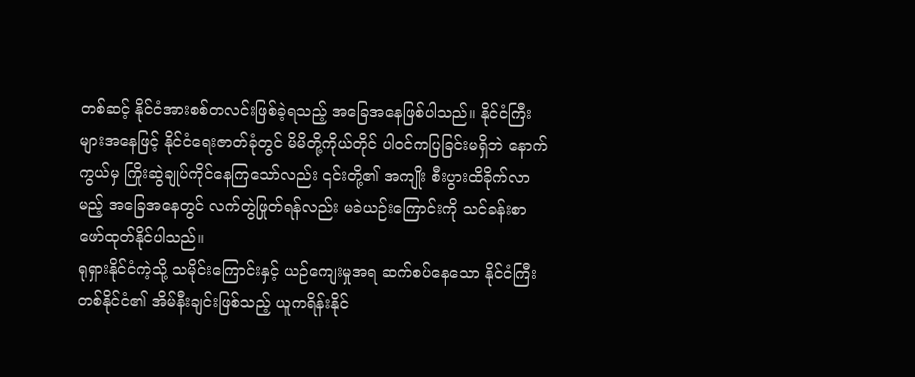တစ်ဆင့် နိုင်ငံအားစစ်တလင်းဖြစ်ခဲ့ရသည့် အခြေအနေဖြစ်ပါသည်။ နိုင်ငံကြီးများအနေဖြင့် နိုင်ငံရေးဇာတ်ခုံတွင် မိမိတို့ကိုယ်တိုင် ပါဝင်ကပြခြင်းမရှိဘဲ နောက်ကွယ်မှ ကြိုးဆွဲချုပ်ကိုင်နေကြသော်လည်း ၎င်းတို့၏ အကျိုး စီးပွားထိခိုက်လာမည့် အခြေအနေတွင် လက်တွဲဖြုတ်ရန်လည်း မခဲယဉ်းကြောင်းကို သင်ခန်းစာ ဖော်ထုတ်နိုင်ပါသည်။
ရုရှားနိုင်ငံကဲ့သို့ သမိုင်းကြောင်းနှင့် ယဉ်ကျေးမှုအရ ဆက်စပ်နေသော နိုင်ငံကြီး တစ်နိုင်ငံ၏ အိမ်နီးချင်းဖြစ်သည့် ယူကရိန်းနိုင်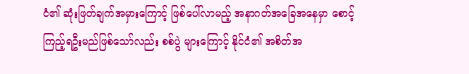ငံ၏ ဆုံးဖြတ်ချက်အမှားကြောင့် ဖြစ်ပေါ်လာမည့် အနာဂတ်အခြေအနေမှာ စောင့်ကြည့်ရဦးမည်ဖြစ်သော်လည်း စစ်ပွဲ များကြောင့် နိုင်ငံ၏ အစိတ်အ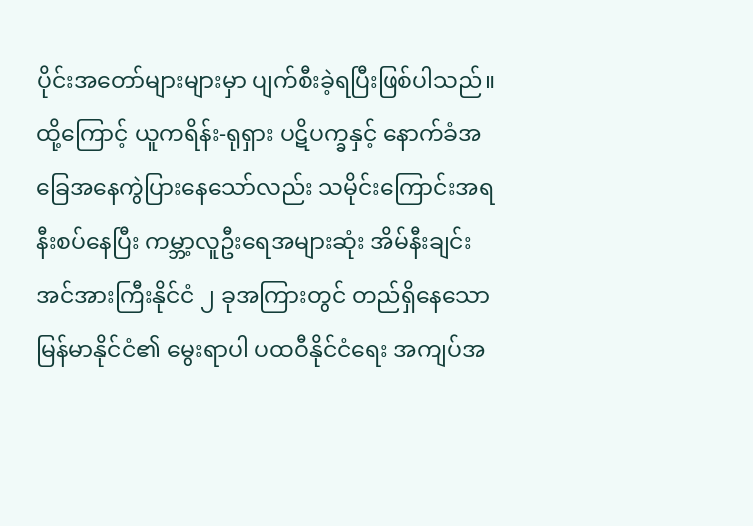ပိုင်းအတော်များများမှာ ပျက်စီးခဲ့ရပြီးဖြစ်ပါသည်။ ထို့ကြောင့် ယူကရိန်း-ရုရှား ပဋိပက္ခနှင့် နောက်ခံအခြေအနေကွဲပြားနေသော်လည်း သမိုင်းကြောင်းအရ နီးစပ်နေပြီး ကမ္ဘာ့လူဦးရေအများဆုံး အိမ်နီးချင်းအင်အားကြီးနိုင်ငံ ၂ ခုအကြားတွင် တည်ရှိနေသော မြန်မာနိုင်ငံ၏ မွေးရာပါ ပထဝီနိုင်ငံရေး အကျပ်အ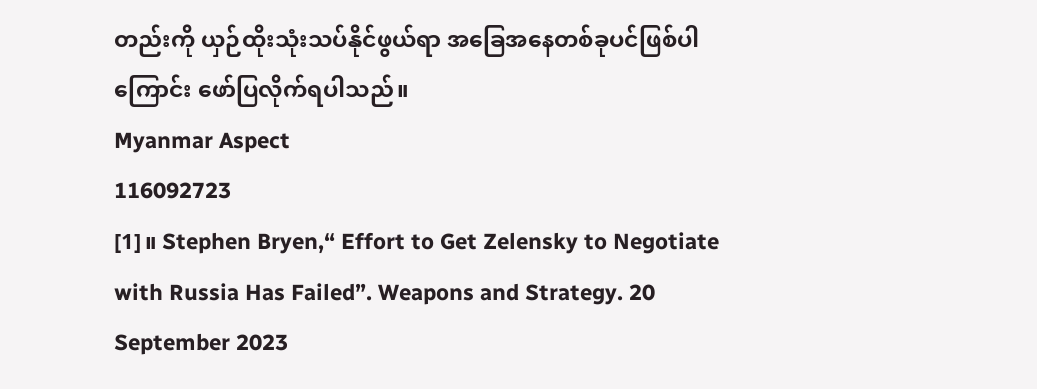တည်းကို ယှဉ်ထိုးသုံးသပ်နိုင်ဖွယ်ရာ အခြေအနေတစ်ခုပင်ဖြစ်ပါကြောင်း ဖော်ပြလိုက်ရပါသည်။
Myanmar Aspect
116092723
[1]။ Stephen Bryen,“ Effort to Get Zelensky to Negotiate with Russia Has Failed”. Weapons and Strategy. 20 September 2023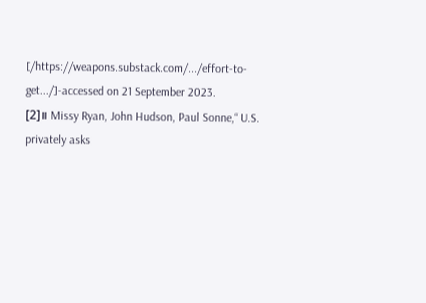[/https://weapons.substack.com/.../effort-to-get.../]-accessed on 21 September 2023.
[2]။ Missy Ryan, John Hudson, Paul Sonne,“ U.S. privately asks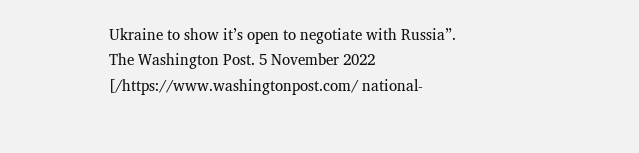Ukraine to show it’s open to negotiate with Russia”. The Washington Post. 5 November 2022 [/https://www.washingtonpost.com/ national-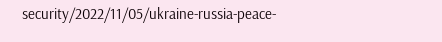security/2022/11/05/ukraine-russia-peace-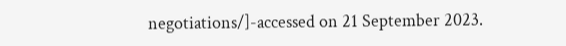negotiations/]-accessed on 21 September 2023.